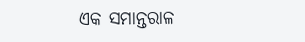ଏକ ସମାନ୍ତରାଳ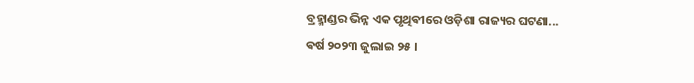ବ୍ରହ୍ମାଣ୍ଡର ଭିନ୍ନ ଏକ ପୃଥିଵୀରେ ଓଡ଼ିଶା ରାଜ୍ୟର ଘଟଣା...
ଵର୍ଷ ୨୦୨୩ ଜୁଲାଇ ୨୫ ।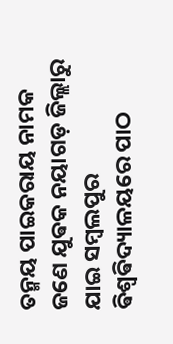ତନ୍ମୟ ପାଇକରାୟ ନାମକ ଜଣେ ଯୁଵକ ନୟାଗଡ଼ ଜିଲ୍ଲାରୁ ଯାଇ ସମ୍ବଲପୁର ଵିଶ୍ଵଵିଦ୍ୟାଳୟରେ ପାଠ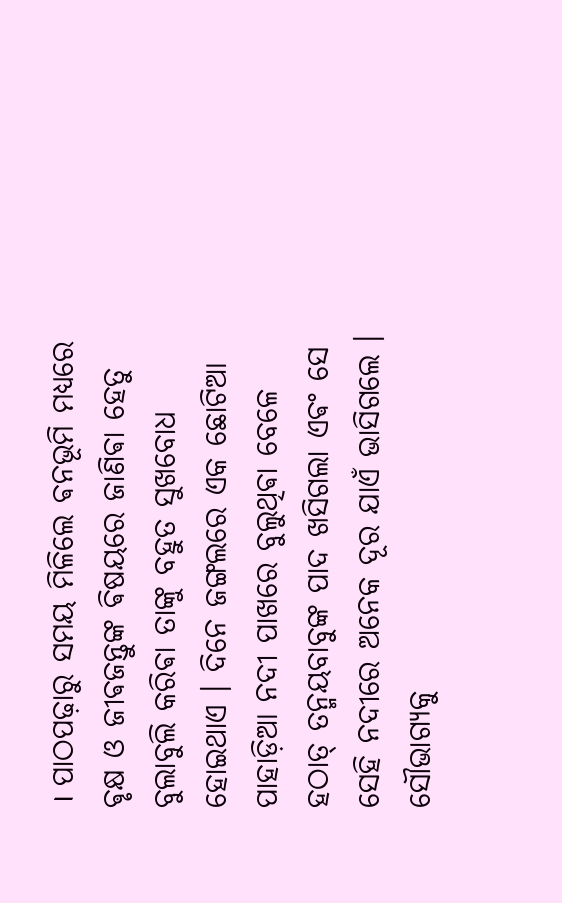। ପାଠପଢ଼ାରୁ ସମୟ ମିଳିଲେ ଵନଭୂମି ମଧ୍ୟରେ ଵୃକ୍ଷ ଓ ଜୀଵଜନ୍ତୁଙ୍କ ଵିଷୟରେ ଜାଣିଵା ହେତୁ ବୁଲାବୁଲି କରିଵା ତାଙ୍କୁ ବହୁତ ସୁଖବୋଧ ହୋଇଥାଏ । ଦିନେ ଜଙ୍ଗଲରେ ଏକ ଛୋଟିଆ ପାହାଡ଼ିଆ ନଦୀ ପାଖରେ ବୁଲୁଥିଵା ବେଳେ ହଠାତ୍ ତନ୍ମୟବାବୁଙ୍କ ପାଦ ଖସିଗଲା ଏଵଂ ସେ ସେହି ନଦୀରେ ଅନେକ ଦୂର ଯାଏଁ ଭାସିଗଲେ । ସୌଭାଗ୍ୟକୁ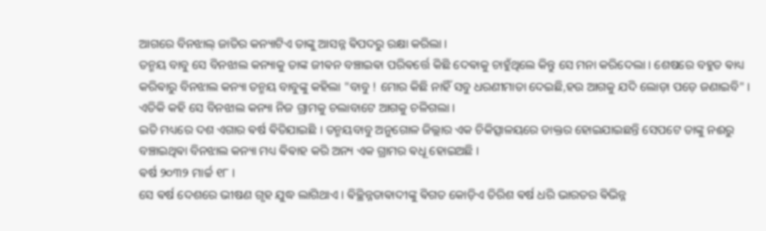ଆଗରେ ବିନଝାଲ୍ ଜାତିର କନ୍ୟାଟିଏ ତାଙ୍କୁ ଆସନ୍ନ ଵିପଦରୁ ରକ୍ଷା କରିଲା ।
ତନ୍ମୟ ବାବୁ ସେ ବିନଝାଲ କନ୍ୟାକୁ ତାଙ୍କ ଜୀଵନ ବଞ୍ଚାଇଵା ପରିଵର୍ତ୍ତେ କିଛି ଦେଵାକୁ ଚାହୁଁଥିଲେ କିନ୍ତୁ ସେ ମନା କରିଦେଲା । ଶେଷରେ ବହୁତ ଵାଧ୍ୟ କରିଵାରୁ ବିନଝାଲ କନ୍ୟା ତନ୍ମୟ ବାବୁଙ୍କୁ କହିଲା "ବାବୁ ! ମୋର କିଛି ନାହିଁ ସବୁ ଧରଣୀମାତା ଦେଇଛି,ହଉ ଆଗକୁ ଯଦି ଲୋଡ଼ା ପଡ଼େ ଜଣାଇବି" । ଏତିକି କହି ସେ ବିନଝାଲ କନ୍ୟା ନିଜ ଗ୍ରାମକୁ ଚଲାବାଟେ ଆଗକୁ ଚଳିଗଲା ।
ଇତି ମଧ୍ୟରେ ଦଶ ଏଗାର ଵର୍ଷ ଵିତିଯାଇଛି । ତନ୍ମୟବାବୁ ଅନୁଗୋଳ ଜିଲ୍ଲାର ଏକ ଚିକିତ୍ସାଳୟରେ ଡାକ୍ତର ହୋଇଯାଇଛନ୍ତି ସେପଟେ ତାଙ୍କୁ ନଈରୁ ବଞ୍ଚାଇଥିଵା ବିନଝାଲ କନ୍ୟା ମଧ୍ୟ ଵିଵାହ କରି ଅନ୍ୟ ଏକ ଗ୍ରାମର ଵଧୂ ହୋଇଅଛି ।
ଵର୍ଷ ୨୦୩୨ ମାର୍ଚ୍ଚ ୧୮ ।
ସେ ଵର୍ଷ ଦେଶରେ ଭୀଷଣ ଗୃହ ଯୁଦ୍ଧ ଲାଗିଥାଏ । ଵିଚ୍ଛିନ୍ନତାଵାଦୀଙ୍କୁ ଵିଗତ କୋଡ଼ିଏ ତିରିଶ ଵର୍ଷ ଧରି ଭାରତର ଵିଭିନ୍ନ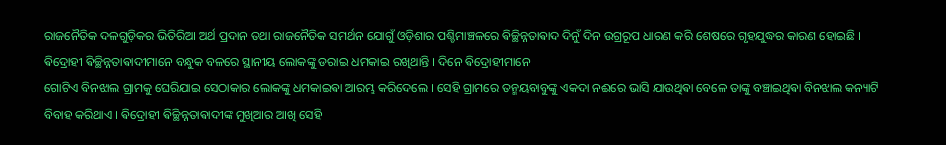ରାଜନୈତିକ ଦଳଗୁଡ଼ିକର ଭିତିରିଆ ଅର୍ଥ ପ୍ରଦାନ ତଥା ରାଜନୈତିକ ସମର୍ଥନ ଯୋଗୁଁ ଓଡ଼ିଶାର ପଶ୍ଚିମାଞ୍ଚଳରେ ଵିଚ୍ଛିନ୍ନତାଵାଦ ଦିନୁଁ ଦିନ ଉଗ୍ରରୂପ ଧାରଣ କରି ଶେଷରେ ଗୃହଯୁଦ୍ଧର କାରଣ ହୋଇଛି ।
ଵିଦ୍ରୋହୀ ଵିଚ୍ଛିନ୍ନତାଵାଦୀମାନେ ବନ୍ଧୁକ ବଳରେ ସ୍ଥାନୀୟ ଲୋକଙ୍କୁ ଡରାଇ ଧମକାଇ ରଖିଥାନ୍ତି । ଦିନେ ଵିଦ୍ରୋହୀମାନେ
ଗୋଟିଏ ବିନଝାଲ ଗ୍ରାମକୁ ଘେରିଯାଇ ସେଠାକାର ଲୋକଙ୍କୁ ଧମକାଇଵା ଆରମ୍ଭ କରିଦେଲେ । ସେହି ଗ୍ରାମରେ ତନ୍ମୟବାବୁଙ୍କୁ ଏକଦା ନଈରେ ଭାସି ଯାଉଥିଵା ବେଳେ ତାଙ୍କୁ ବଞ୍ଚାଇଥିଵା ବିନଝାଲ କନ୍ୟାଟି ବିବାହ କରିଥାଏ । ଵିଦ୍ରୋହୀ ଵିଚ୍ଛିନ୍ନତାଵାଦୀଙ୍କ ମୁଖିଆର ଆଖି ସେହି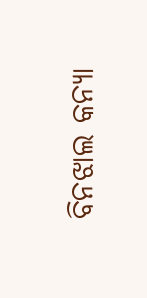ବିନଝାଲ କନ୍ୟା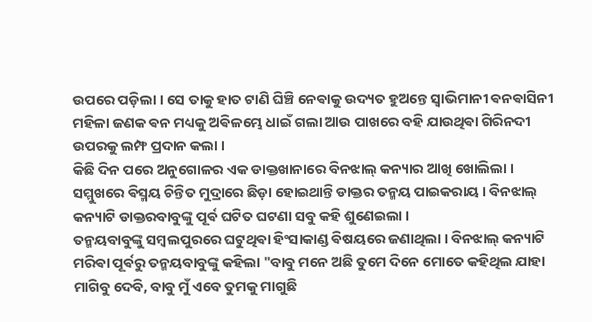ଉପରେ ପଡ଼ିଲା । ସେ ତାକୁ ହାତ ଟାଣି ଘିଞ୍ଚି ନେଵାକୁ ଉଦ୍ୟତ ହୁଅନ୍ତେ ସ୍ଵାଭିମାନୀ ଵନଵାସିନୀ ମହିଳା ଜଣକ ଵନ ମଧ୍ୟକୁ ଅଵିଳମ୍ଭେ ଧାଇଁ ଗଲା ଆଉ ପାଖରେ ବହି ଯାଉଥିଵା ଗିରିନଦୀ ଉପରକୁ ଲମ୍ଫ ପ୍ରଦାନ କଲା ।
କିଛି ଦିନ ପରେ ଅନୁଗୋଳର ଏକ ଡାକ୍ତଖାନାରେ ବିନଝାଲ୍ କନ୍ୟାର ଆଖି ଖୋଲିଲା । ସମ୍ମୁଖରେ ଵିସ୍ମୟ ଚିନ୍ତିତ ମୁଦ୍ରାରେ ଛିଡ଼ା ହୋଇଥାନ୍ତି ଡାକ୍ତର ତନ୍ମୟ ପାଇକରାୟ । ବିନଝାଲ୍ କନ୍ୟାଟି ଡାକ୍ତରବାବୁଙ୍କୁ ପୂର୍ଵ ଘଟିତ ଘଟଣା ସବୁ କହି ଶୁଣେଇଲା ।
ତନ୍ମୟବାବୁଙ୍କୁ ସମ୍ବଲପୁରରେ ଘଟୁଥିଵା ହିଂସାକାଣ୍ଡ ଵିଷୟରେ ଜଣାଥିଲା । ବିନଝାଲ୍ କନ୍ୟାଟି ମରିଵା ପୂର୍ଵରୁ ତନ୍ମୟବାବୁଙ୍କୁ କହିଲା "ବାବୁ ମନେ ଅଛି ତୁମେ ଦିନେ ମୋତେ କହିଥିଲ ଯାହା ମାଗିବୁ ଦେବି, ବାବୁ ମୁଁ ଏବେ ତୁମକୁ ମାଗୁଛି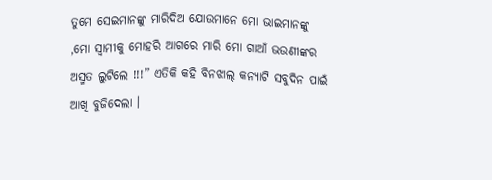ତୁମେ ସେଇମାନଙ୍କୁ ମାରିଦିଅ ଯୋଉମାନେ ମୋ ଭାଇମାନଙ୍କୁ ,ମୋ ସ୍ଵାମୀକୁ ମୋହରି ଆଗରେ ମାରି ମୋ ଗାଆଁ ଭଉଣୀଙ୍କର ଅସ୍ମତ ଲୁଟିଲେ !!!” ଏତିକି କହି ବିନଝାଲ୍ କନ୍ୟାଟି ସବୁଦିନ ପାଇଁ ଆଖି ବୁଜିଦେଲା ।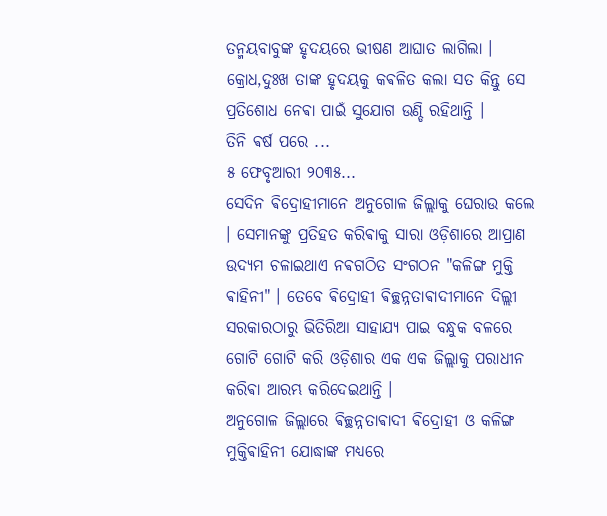ତନ୍ମୟବାବୁଙ୍କ ହୃଦୟରେ ଭୀଷଣ ଆଘାତ ଲାଗିଲା । କ୍ରୋଧ,ଦୁଃଖ ତାଙ୍କ ହୃଦୟକୁ କଵଳିତ କଲା ସତ କିନ୍ତୁ ସେ ପ୍ରତିଶୋଧ ନେଵା ପାଇଁ ସୁଯୋଗ ଉଣ୍ଡି ରହିଥାନ୍ତି ।
ତିନି ଵର୍ଷ ପରେ ...
୫ ଫେବୃଆରୀ ୨୦୩୫...
ସେଦିନ ଵିଦ୍ରୋହୀମାନେ ଅନୁଗୋଳ ଜିଲ୍ଲାକୁ ଘେରାଉ କଲେ । ସେମାନଙ୍କୁ ପ୍ରତିହତ କରିଵାକୁ ସାରା ଓଡ଼ିଶାରେ ଆପ୍ରାଣ ଉଦ୍ୟମ ଚଳାଇଥାଏ ନଵଗଠିତ ସଂଗଠନ "କଳିଙ୍ଗ ମୁକ୍ତି ଵାହିନୀ" । ତେବେ ଵିଦ୍ରୋହୀ ଵିଚ୍ଛନ୍ନତାଵାଦୀମାନେ ଦିଲ୍ଲୀ ସରକାରଠାରୁ ଭିତିରିଆ ସାହାଯ୍ୟ ପାଇ ବନ୍ଧୁକ ବଳରେ ଗୋଟି ଗୋଟି କରି ଓଡ଼ିଶାର ଏକ ଏକ ଜିଲ୍ଲାକୁ ପରାଧୀନ କରିଵା ଆରମ୍ଭ କରିଦେଇଥାନ୍ତି ।
ଅନୁଗୋଳ ଜିଲ୍ଲାରେ ଵିଚ୍ଛନ୍ନତାଵାଦୀ ଵିଦ୍ରୋହୀ ଓ କଳିଙ୍ଗ ମୁକ୍ତିଵାହିନୀ ଯୋଦ୍ଧାଙ୍କ ମଧ୍ୟରେ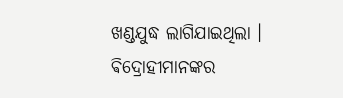ଖଣ୍ଡଯୁଦ୍ଧ ଲାଗିଯାଇଥିଲା । ଵିଦ୍ରୋହୀମାନଙ୍କର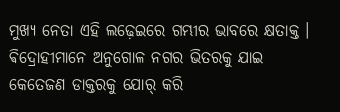ମୁଖ୍ୟ ନେତା ଏହି ଲଢ଼େଇରେ ଗମ୍ଭୀର ଭାବରେ କ୍ଷତାକ୍ତ । ଵିଦ୍ରୋହୀମାନେ ଅନୁଗୋଳ ନଗର ଭିତରକୁ ଯାଇ କେତେଜଣ ଡାକ୍ତରକୁ ଯୋର୍ କରି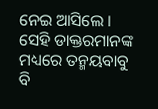ନେଇ ଆସିଲେ । ସେହି ଡାକ୍ତରମାନଙ୍କ ମଧ୍ୟରେ ତନ୍ମୟବାବୁ ବି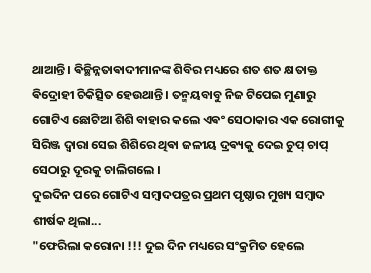ଥାଆନ୍ତି । ଵିଚ୍ଛିନ୍ନତାଵାଦୀମାନଙ୍କ ଶିବିର ମଧ୍ୟରେ ଶତ ଶତ କ୍ଷତାକ୍ତ ଵିଦ୍ରୋହୀ ଚିକିତ୍ସିତ ହେଉଥାନ୍ତି । ତନ୍ମୟବାବୁ ନିଜ ଟିପେଇ ମୁଣାରୁ ଗୋଟିଏ ଛୋଟିଆ ଶିଶି ବାହାର କଲେ ଏଵଂ ସେଠାକାର ଏକ ରୋଗୀକୁ ସିରିଞ୍ଜ ଦ୍ଵାରା ସେଇ ଶିଶିରେ ଥିଵା ଜଳୀୟ ଦ୍ରଵ୍ୟକୁ ଦେଇ ଚୁପ୍ ଚାପ୍ ସେଠାରୁ ଦୂରକୁ ଚାଲିଗଲେ ।
ଦୁଇଦିନ ପରେ ଗୋଟିଏ ସମ୍ବାଦପତ୍ରର ପ୍ରଥମ ପୃଷ୍ଠାର ମୁଖ୍ୟ ସମ୍ବାଦ ଶୀର୍ଷକ ଥିଲା...
"ଫେରିଲା କରୋନା !!! ଦୁଇ ଦିନ ମଧ୍ୟରେ ସଂକ୍ରମିତ ହେଲେ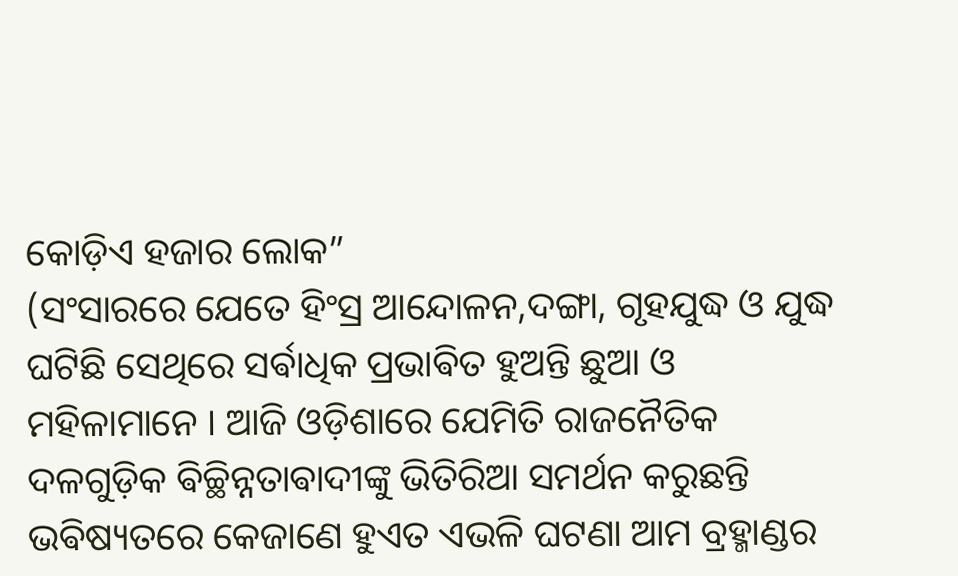କୋଡ଼ିଏ ହଜାର ଲୋକ”
(ସଂସାରରେ ଯେତେ ହିଂସ୍ର ଆନ୍ଦୋଳନ,ଦଙ୍ଗା, ଗୃହଯୁଦ୍ଧ ଓ ଯୁଦ୍ଧ ଘଟିଛି ସେଥିରେ ସର୍ଵାଧିକ ପ୍ରଭାଵିତ ହୁଅନ୍ତି ଛୁଆ ଓ ମହିଳାମାନେ । ଆଜି ଓଡ଼ିଶାରେ ଯେମିତି ରାଜନୈତିକ ଦଳଗୁଡ଼ିକ ଵିଚ୍ଛିନ୍ନତାଵାଦୀଙ୍କୁ ଭିତିରିଆ ସମର୍ଥନ କରୁଛନ୍ତି ଭଵିଷ୍ୟତରେ କେଜାଣେ ହୁଏତ ଏଭଳି ଘଟଣା ଆମ ବ୍ରହ୍ମାଣ୍ଡର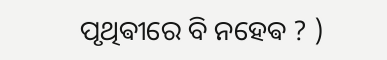ପୃଥିଵୀରେ ବି ନହେଵ ? )